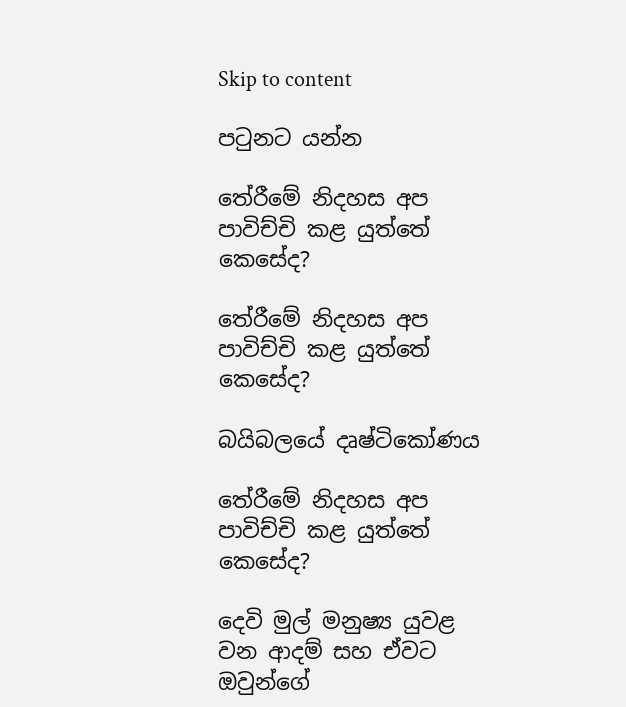Skip to content

පටුනට යන්න

තේරීමේ නිදහස අප පාවිච්චි කළ යුත්තේ කෙසේද?

තේරීමේ නිදහස අප පාවිච්චි කළ යුත්තේ කෙසේද?

බයිබලයේ දෘෂ්ටිකෝණය

තේරීමේ නිදහස අප පාවිච්චි කළ යුත්තේ කෙසේද?

දෙවි මුල් මනුෂ්‍ය යුවළ වන ආදම් සහ ඒවට ඔවුන්ගේ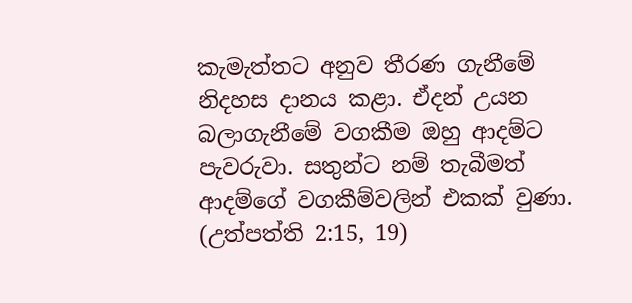කැමැත්තට අනුව තීරණ ගැනීමේ නිදහස දානය කළා. ඒදන් උයන බලාගැනීමේ වගකීම ඔහු ආදම්ට පැවරුවා. සතුන්ට නම් තැබීමත් ආදම්ගේ වගකීම්වලින් එකක් වුණා. (උත්පත්ති 2:15, 19)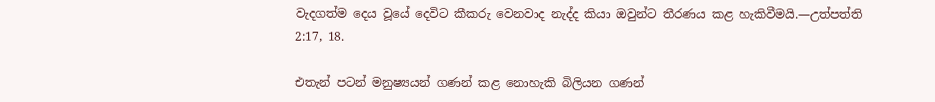වැදගත්ම දෙය වූයේ දෙවිට කීකරු වෙනවාද නැද්ද කියා ඔවුන්ට තීරණය කළ හැකිවීමයි.—උත්පත්ති 2:17, 18.

එතැන් පටන් මනුෂ්‍යයන් ගණන් කළ නොහැකි බිලියන ගණන්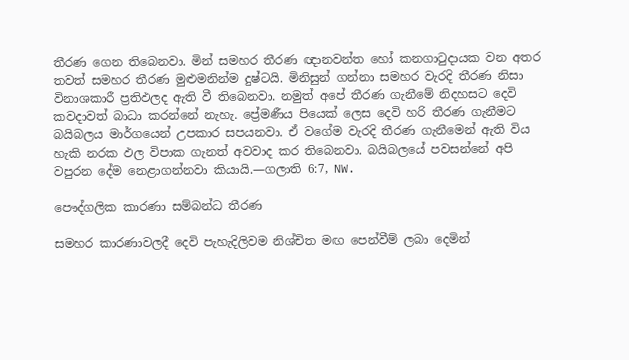තීරණ ගෙන තිබෙනවා. මින් සමහර තීරණ ඥානවන්ත හෝ කනගාටුදායක වන අතර තවත් සමහර තීරණ මුළුමනින්ම දුෂ්ටයි. මිනිසුන් ගන්නා සමහර වැරදි තීරණ නිසා විනාශකාරී ප්‍රතිඵලද ඇති වී තිබෙනවා. නමුත් අපේ තීරණ ගැනීමේ නිදහසට දෙවි කවදාවත් බාධා කරන්නේ නැහැ. ප්‍රේමණීය පියෙක් ලෙස දෙවි හරි තීරණ ගැනීමට බයිබලය මාර්ගයෙන් උපකාර සපයනවා. ඒ වගේම වැරදි තීරණ ගැනීමෙන් ඇති විය හැකි නරක ඵල විපාක ගැනත් අවවාද කර තිබෙනවා. බයිබලයේ පවසන්නේ අපි වපුරන දේම නෙළාගන්නවා කියායි.—ගලාති 6:7, NW.

පෞද්ගලික කාරණා සම්බන්ධ තීරණ

සමහර කාරණාවලදී දෙවි පැහැදිලිවම නිශ්චිත මඟ පෙන්වීම් ලබා දෙමින්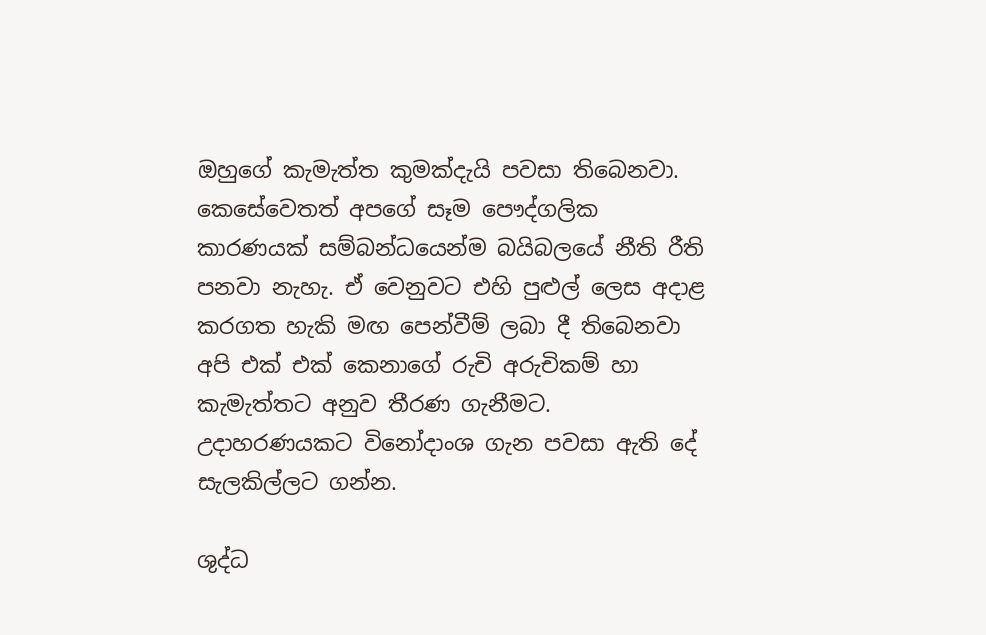ඔහුගේ කැමැත්ත කුමක්දැයි පවසා තිබෙනවා. කෙසේවෙතත් අපගේ සෑම පෞද්ගලික කාරණයක් සම්බන්ධයෙන්ම බයිබලයේ නීති රීති පනවා නැහැ. ඒ වෙනුවට එහි පුළුල් ලෙස අදාළ කරගත හැකි මඟ පෙන්වීම් ලබා දී තිබෙනවා අපි එක් එක් කෙනාගේ රුචි අරුචිකම් හා කැමැත්තට අනුව තීරණ ගැනීමට. උදාහරණයකට විනෝදාංශ ගැන පවසා ඇති දේ සැලකිල්ලට ගන්න.

ශුද්ධ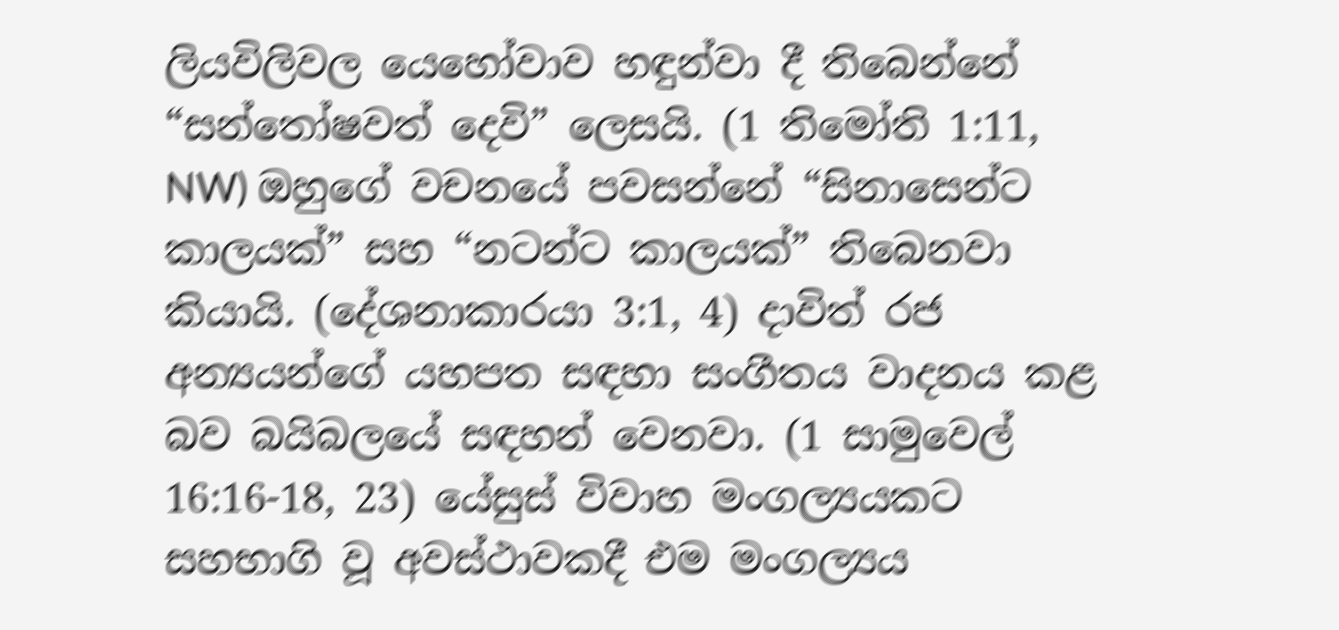ලියවිලිවල යෙහෝවාව හඳුන්වා දී තිබෙන්නේ “සන්තෝෂවත් දෙවි” ලෙසයි. (1 තිමෝති 1:11, NW) ඔහුගේ වචනයේ පවසන්නේ “සිනාසෙන්ට කාලයක්” සහ “නටන්ට කාලයක්” තිබෙනවා කියායි. (දේශනාකාරයා 3:1, 4) දාවිත් රජ අන්‍යයන්ගේ යහපත සඳහා සංගීතය වාදනය කළ බව බයිබලයේ සඳහන් වෙනවා. (1 සාමුවෙල් 16:16-18, 23) යේසුස් විවාහ මංගල්‍යයකට සහභාගි වූ අවස්ථාවකදී එම මංගල්‍යය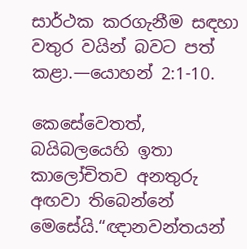සාර්ථක කරගැනීම සඳහා වතුර වයින් බවට පත් කළා.—යොහන් 2:1-10.

කෙසේවෙතත්, බයිබලයෙහි ඉතා කාලෝචිතව අනතුරු අඟවා තිබෙන්නේ මෙසේයි.“ඥානවන්තයන්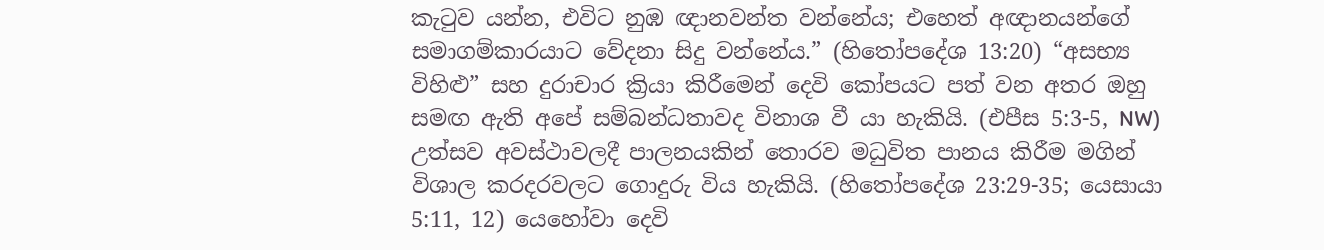කැටුව යන්න, එවිට නුඹ ඥානවන්ත වන්නේය; එහෙත් අඥානයන්ගේ සමාගම්කාරයාට වේදනා සිදු වන්නේය.” (හිතෝපදේශ 13:20) “අසභ්‍ය විහිළු” සහ දුරාචාර ක්‍රියා කිරීමෙන් දෙවි කෝපයට පත් වන අතර ඔහු සමඟ ඇති අපේ සම්බන්ධතාවද විනාශ වී යා හැකියි. (එපීස 5:3-5, NW) උත්සව අවස්ථාවලදී පාලනයකින් තොරව මධුවිත පානය කිරීම මගින් විශාල කරදරවලට ගොදුරු විය හැකියි. (හිතෝපදේශ 23:29-35; යෙසායා 5:11, 12) යෙහෝවා දෙවි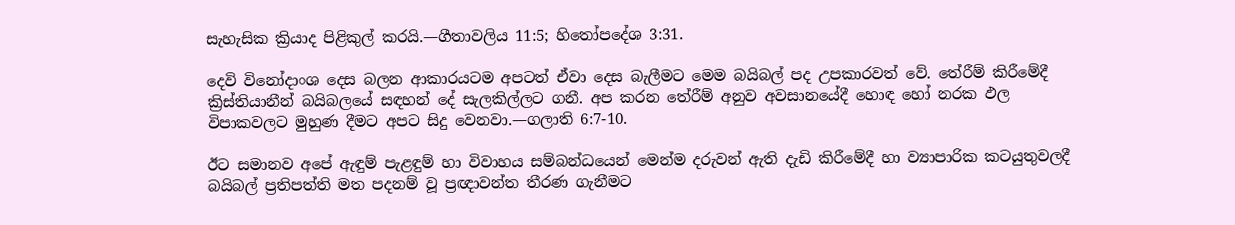සැහැසික ක්‍රියාද පිළිකුල් කරයි.—ගීතාවලිය 11:5; හිතෝපදේශ 3:31.

දෙවි විනෝදාංශ දෙස බලන ආකාරයටම අපටත් ඒවා දෙස බැලීමට මෙම බයිබල් පද උපකාරවත් වේ. තේරීම් කිරීමේදී ක්‍රිස්තියානීන් බයිබලයේ සඳහන් දේ සැලකිල්ලට ගනී. අප කරන තේරීම් අනුව අවසානයේදී හොඳ හෝ නරක ඵල විපාකවලට මුහුණ දීමට අපට සිදු වෙනවා.—ගලාති 6:7-10.

ඊට සමානව අපේ ඇඳුම් පැළඳුම් හා විවාහය සම්බන්ධයෙන් මෙන්ම දරුවන් ඇති දැඩි කිරීමේදී හා ව්‍යාපාරික කටයුතුවලදී බයිබල් ප්‍රතිපත්ති මත පදනම් වූ ප්‍රඥාවන්ත තීරණ ගැනීමට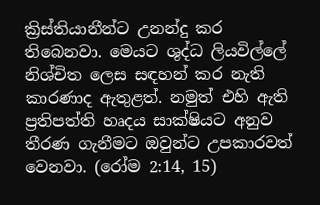ක්‍රිස්තියානීන්ට උනන්දු කර තිබෙනවා. මෙයට ශුද්ධ ලියවිල්ලේ නිශ්චිත ලෙස සඳහන් කර නැති කාරණාද ඇතුළත්. නමුත් එහි ඇති ප්‍රතිපත්ති හෘදය සාක්ෂියට අනුව තීරණ ගැනීමට ඔවුන්ට උපකාරවත් වෙනවා. (රෝම 2:14, 15)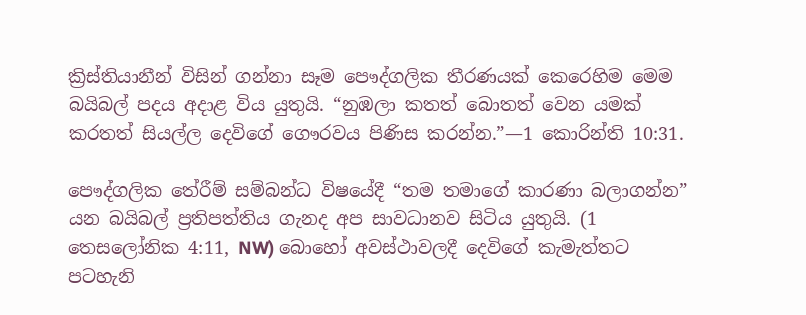ක්‍රිස්තියානීන් විසින් ගන්නා සෑම පෞද්ගලික තීරණයක් කෙරෙහිම මෙම බයිබල් පදය අදාළ විය යුතුයි. “නුඹලා කතත් බොතත් වෙන යමක් කරතත් සියල්ල දෙවිගේ ගෞරවය පිණිස කරන්න.”—1 කොරින්ති 10:31.

පෞද්ගලික තේරීම් සම්බන්ධ විෂයේදී “තම තමාගේ කාරණා බලාගන්න” යන බයිබල් ප්‍රතිපත්තිය ගැනද අප සාවධානව සිටිය යුතුයි. (1 තෙසලෝනික 4:11, NW) බොහෝ අවස්ථාවලදී දෙවිගේ කැමැත්තට පටහැනි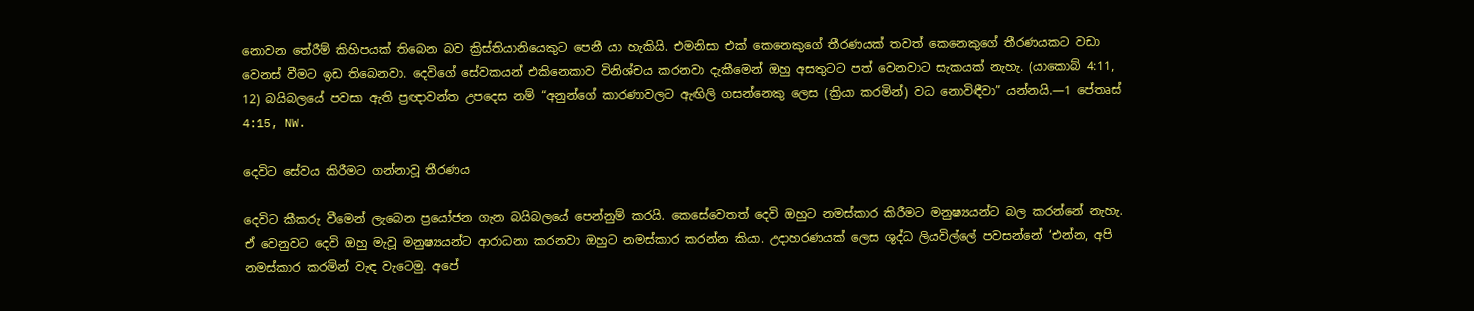නොවන තේරීම් කිහිපයක් තිබෙන බව ක්‍රිස්තියානියෙකුට පෙනී යා හැකියි. එමනිසා එක් කෙනෙකුගේ තීරණයක් තවත් කෙනෙකුගේ තීරණයකට වඩා වෙනස් වීමට ඉඩ තිබෙනවා. දෙවිගේ සේවකයන් එකිනෙකාව විනිශ්චය කරනවා දැකීමෙන් ඔහු අසතුටට පත් වෙනවාට සැකයක් නැහැ. (යාකොබ් 4:11, 12) බයිබලයේ පවසා ඇති ප්‍රඥාවන්ත උපදෙස නම් “අනුන්ගේ කාරණාවලට ඇඟිලි ගසන්නෙකු ලෙස (ක්‍රියා කරමින්) වධ නොවිඳීවා” යන්නයි.—1 පේතෘස් 4:15, NW.

දෙවිට සේවය කිරීමට ගන්නාවූ තීරණය

දෙවිට කීකරු වීමෙන් ලැබෙන ප්‍රයෝජන ගැන බයිබලයේ පෙන්නුම් කරයි. කෙසේවෙතත් දෙවි ඔහුට නමස්කාර කිරීමට මනුෂ්‍යයන්ට බල කරන්නේ නැහැ. ඒ වෙනුවට දෙවි ඔහු මැවූ මනුෂ්‍යයන්ට ආරාධනා කරනවා ඔහුට නමස්කාර කරන්න කියා. උදාහරණයක් ලෙස ශුද්ධ ලියවිල්ලේ පවසන්නේ ‘එන්න, අපි නමස්කාර කරමින් වැඳ වැටෙමු. අපේ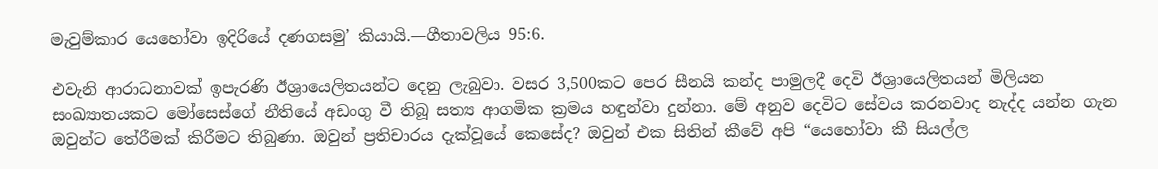මැවුම්කාර යෙහෝවා ඉදිරියේ දණගසමු’ කියායි.—ගීතාවලිය 95:6.

එවැනි ආරාධනාවක් ඉපැරණි ඊශ්‍රායෙලිතයන්ට දෙනු ලැබුවා. වසර 3,500කට පෙර සීනයි කන්ද පාමුලදී දෙවි ඊශ්‍රායෙලිතයන් මිලියන සංඛ්‍යාතයකට මෝසෙස්ගේ නීතියේ අඩංගු වී තිබූ සත්‍ය ආගමික ක්‍රමය හඳුන්වා දුන්නා. මේ අනුව දෙවිට සේවය කරනවාද නැද්ද යන්න ගැන ඔවුන්ට තේරීමක් කිරීමට තිබුණා. ඔවුන් ප්‍රතිචාරය දැක්වූයේ කෙසේද? ඔවුන් එක සිතින් කීවේ අපි “යෙහෝවා කී සියල්ල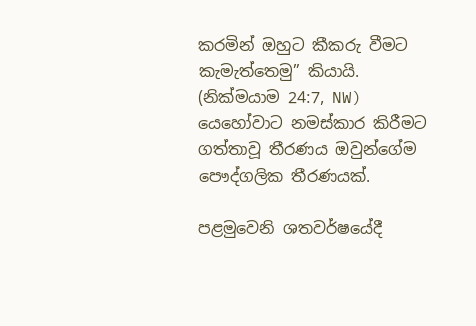කරමින් ඔහුට කීකරු වීමට කැමැත්තෙමු” කියායි. (නික්මයාම 24:7, NW) යෙහෝවාට නමස්කාර කිරීමට ගත්තාවූ තීරණය ඔවුන්ගේම පෞද්ගලික තීරණයක්.

පළමුවෙනි ශතවර්ෂයේදී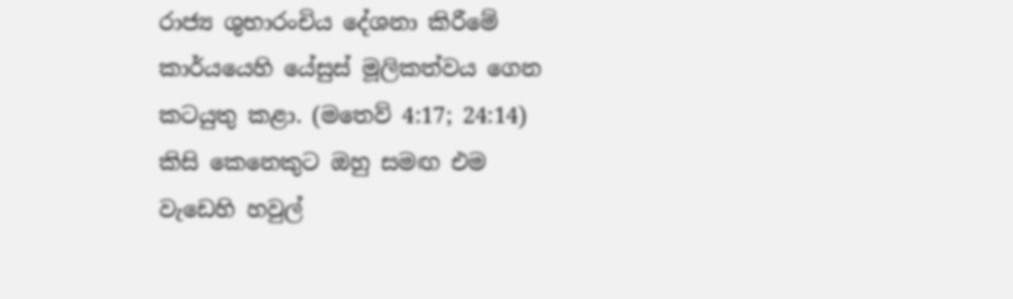රාජ්‍ය ශුභාරංචිය දේශනා කිරීමේ කාර්යයෙහි යේසුස් මූලිකත්වය ගෙන කටයුතු කළා. (මතෙව් 4:17; 24:14) කිසි කෙනෙකුට ඔහු සමඟ එම වැඩෙහි හවුල්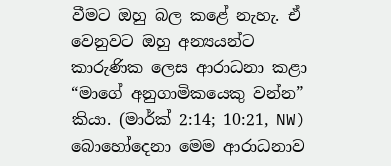වීමට ඔහු බල කළේ නැහැ. ඒ වෙනුවට ඔහු අන්‍යයන්ට කාරුණික ලෙස ආරාධනා කළා “මාගේ අනුගාමිකයෙකු වන්න” කියා. (මාර්ක් 2:14; 10:21, NW) බොහෝදෙනා මෙම ආරාධනාව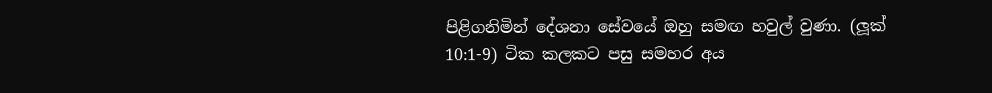පිළිගනිමින් දේශනා සේවයේ ඔහු සමඟ හවුල් වුණා. (ලූක් 10:1-9) ටික කලකට පසු සමහර අය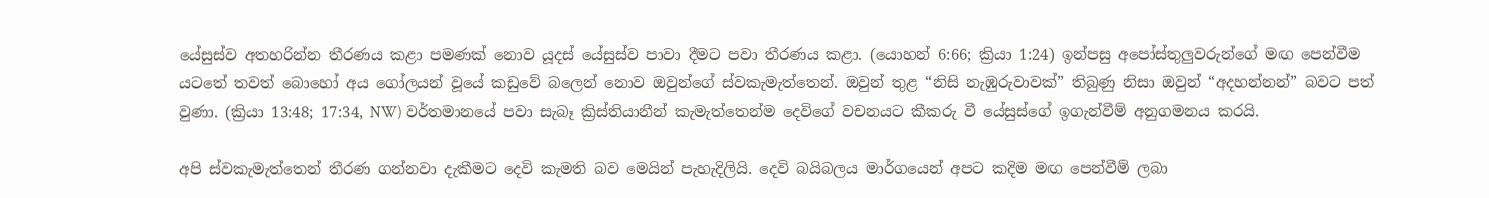යේසුස්ව අතහරින්න තීරණය කළා පමණක් නොව යූදස් යේසුස්ව පාවා දීමට පවා තීරණය කළා. (යොහන් 6:66; ක්‍රියා 1:24) ඉන්පසු අපෝස්තුලුවරුන්ගේ මඟ පෙන්වීම යටතේ තවත් බොහෝ අය ගෝලයන් වූයේ කඩුවේ බලෙන් නොව ඔවුන්ගේ ස්වකැමැත්තෙන්. ඔවුන් තුළ “නිසි නැඹුරුවාවක්” තිබුණු නිසා ඔවුන් “අදහන්නන්” බවට පත් වුණා. (ක්‍රියා 13:48; 17:34, NW) වර්තමානයේ පවා සැබෑ ක්‍රිස්තියානීන් කැමැත්තෙන්ම දෙවිගේ වචනයට කීකරු වී යේසුස්ගේ ඉගැන්වීම් අනුගමනය කරයි.

අපි ස්වකැමැත්තෙන් තීරණ ගන්නවා දැකීමට දෙවි කැමති බව මෙයින් පැහැදිලියි. දෙවි බයිබලය මාර්ගයෙන් අපට කදිම මඟ පෙන්වීම් ලබා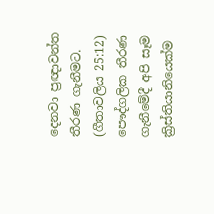දෙනවා ප්‍රඥාවන්ත තීරණ ගැනීමට. (ගීතාවලිය 25:12) පෞද්ගලික තීරණ ගැනීමේදී අපි සෑම ක්‍රිස්තියානියෙක්ම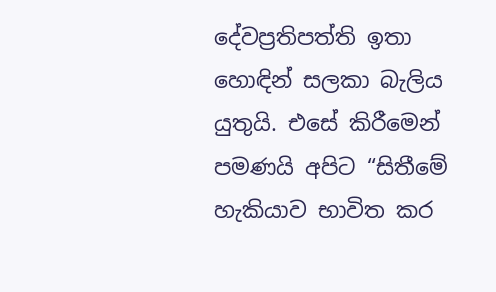දේවප්‍රතිපත්ති ඉතා හොඳින් සලකා බැලිය යුතුයි. එසේ කිරීමෙන් පමණයි අපිට “සිතීමේ හැකියාව භාවිත කර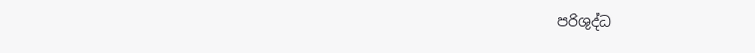පරිශුද්ධ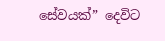සේවයක්” දෙවිට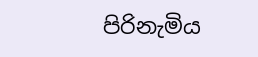පිරිනැමිය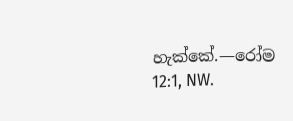හැක්කේ.—රෝම 12:1, NW.